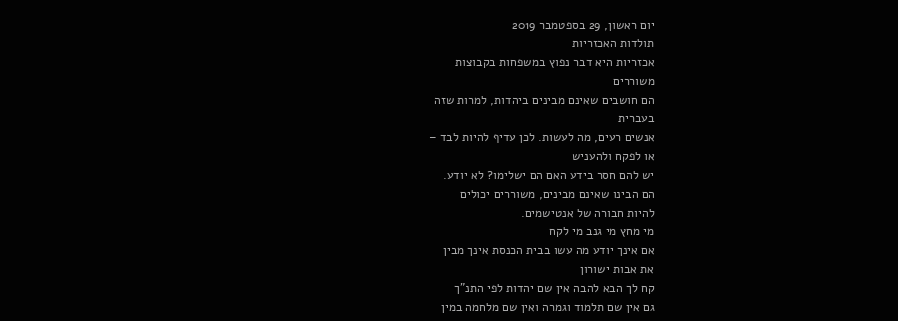יום ראשון, 29 בספטמבר 2019
תולדות האכזריות
אכזריות היא דבר נפוץ במשפחות בקבוצות
משוררים
הם חושבים שאינם מבינים ביהדות, למרות שזה
בעברית
אנשים רעים, מה לעשות. לכן עדיף להיות לבד –
או לפקח ולהעניש
יש להם חסר בידע האם הם ישלימו? לא יודע.
הם הבינו שאינם מבינים, משוררים יכולים
להיות חבורה של אנטישמים.
מי מחץ מי גנב מי לקח
אם אינך יודע מה עשו בבית הכנסת אינך מבין
את אבות ישורון
קח לך הבא להבה אין שם יהדות לפי התנ"ך
גם אין שם תלמוד וגמרה ואין שם מלחמה במין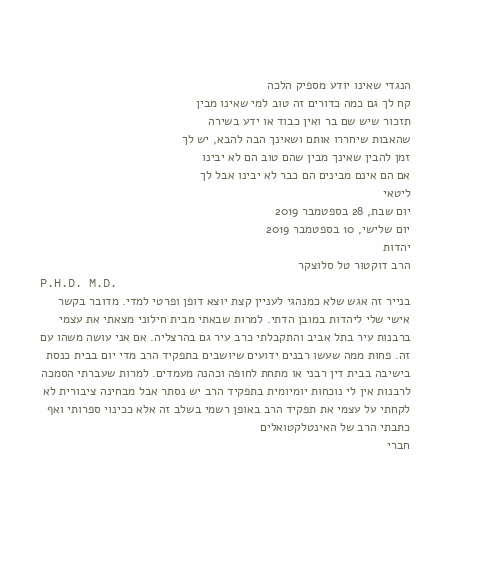הנגדי שאינו יודע מספיק הלכה
קח לך גם כמה כדורים זה טוב למי שאינו מבין
תזכור שיש שם בר ואין כבוד או ידע בשירה
שהאבות שיחררו אותם ושאינך הבה להבא, יש לך
זמן להבין שאינך מבין שהם טוב הם לא יבינו
אם הם אינם מבינים הם כבר לא יבינו אבל לך
ליטאי
יום שבת, 28 בספטמבר 2019
יום שלישי, 10 בספטמבר 2019
יהדות
הרב דוקטור טל סלוצקר
P.H.D. M.D.
בנייר זה אגש שלא כמנהגי לעניין קצת יוצא דופן ופרטי למדי. מדובר בקשר אישי שלי ליהדות במובן הדתי. למרות שבאתי מבית חילוני מצאתי את עצמי ברבנות עיר בתל אביב והתקבלתי כרב עיר גם בהרצליה. אם אני עושה משהו עם זה. פחות ממה שעשו רבנים ידועים שיושבים בתפקיד הרב מדי יום בבית כנסת בישיבה בבית דין רבני או מתחת לחופה וכהנה מעמדים. למרות שעברתי הסמכה לרבנות אין לי נוכחות יומיומית בתפקיד הרב יש נסתר אבל מבחינה ציבורית לא לקחתי על עצמי את תפקיד הרב באופן רשמי בשלב זה אלא ככינוי ספרותי ואף כתבתי הרב של האינטלקטואלים
חברי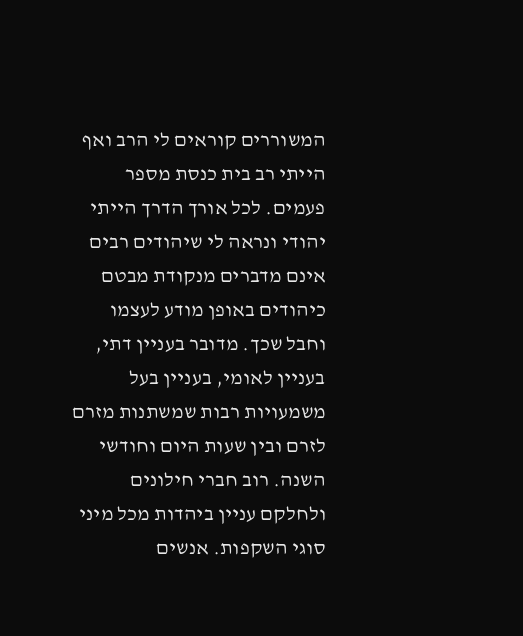המשוררים קוראים לי הרב ואף הייתי רב בית כנסת מספר פעמים. לכל אורך הדרך הייתי יהודי ונראה לי שיהודים רבים אינם מדברים מנקודת מבטם כיהודים באופן מודע לעצמו וחבל שכך. מדובר בעניין דתי, בעניין לאומי, בעניין בעל משמעויות רבות שמשתנות מזרם לזרם ובין שעות היום וחודשי השנה. רוב חברי חילונים ולחלקם עניין ביהדות מכל מיני סוגי השקפות. אנשים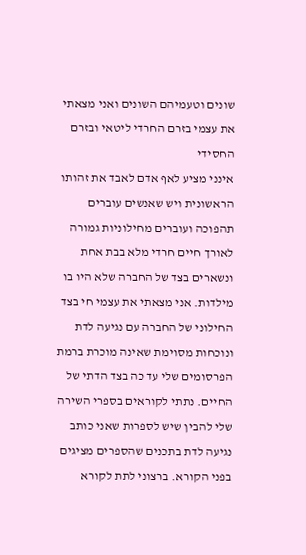שונים וטעמיהם השונים ואני מצאתי את עצמי בזרם החרדי ליטאי ובזרם החסידי
אינני מציע לאף אדם לאבד את זהותו הראשונית ויש שאנשים עוברים תהפוכה ועוברים מחילוניות גמורה לאורך חיים חרדי מלא בבת אחת ונשארים בצד של החברה שלא היו בו מילדות. אני מצאתי את עצמי חי בצד החילוני של החברה עם נגיעה לדת ונוכחות מסוימת שאינה מוכרת ברמת הפרסומים שלי עד כה בצד הדתי של החיים. נתתי לקוראים בספרי השירה שלי להבין שיש לספרות שאני כותב נגיעה לדת בתכנים שהספרים מציגים בפני הקורא. ברצוני לתת לקורא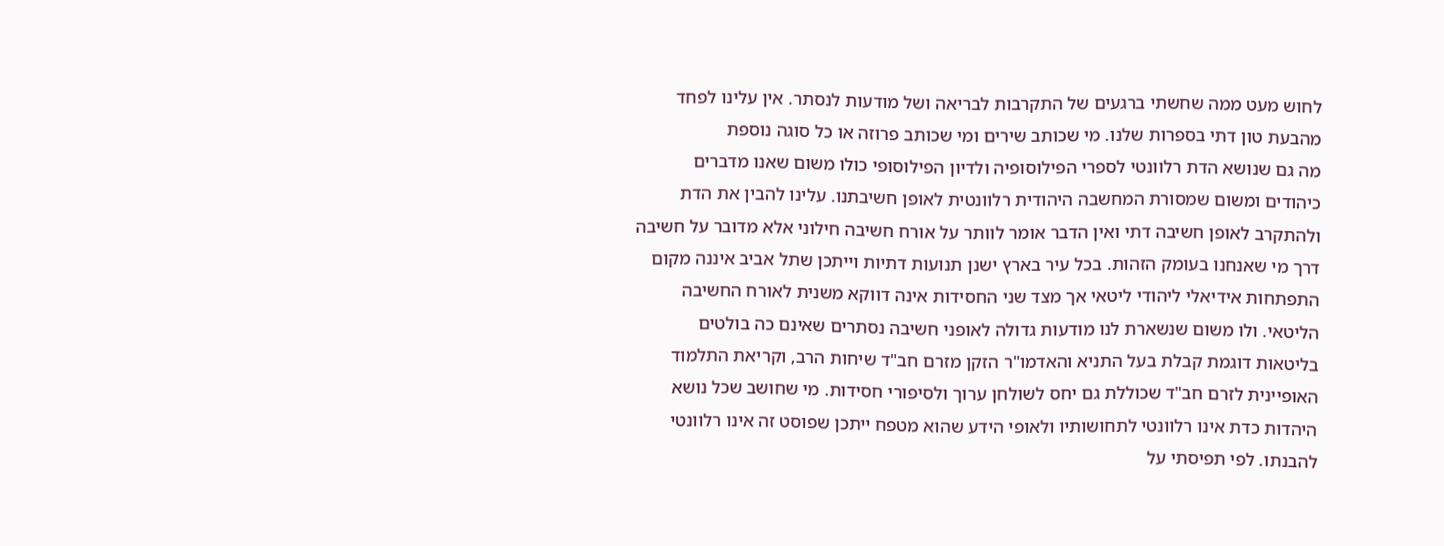לחוש מעט ממה שחשתי ברגעים של התקרבות לבריאה ושל מודעות לנסתר. אין עלינו לפחד מהבעת טון דתי בספרות שלנו. מי שכותב שירים ומי שכותב פרוזה או כל סוגה נוספת
מה גם שנושא הדת רלוונטי לספרי הפילוסופיה ולדיון הפילוסופי כולו משום שאנו מדברים כיהודים ומשום שמסורת המחשבה היהודית רלוונטית לאופן חשיבתנו. עלינו להבין את הדת ולהתקרב לאופן חשיבה דתי ואין הדבר אומר לוותר על אורח חשיבה חילוני אלא מדובר על חשיבה דרך מי שאנחנו בעומק הזהות. בכל עיר בארץ ישנן תנועות דתיות וייתכן שתל אביב איננה מקום התפתחות אידיאלי ליהודי ליטאי אך מצד שני החסידות אינה דווקא משנית לאורח החשיבה הליטאי. ולו משום שנשארת לנו מודעות גדולה לאופני חשיבה נסתרים שאינם כה בולטים בליטאות דוגמת קבלת בעל התניא והאדמו"ר הזקן מזרם חב"ד שיחות הרב, וקריאת התלמוד האופיינית לזרם חב"ד שכוללת גם יחס לשולחן ערוך ולסיפורי חסידות. מי שחושב שכל נושא היהדות כדת אינו רלוונטי לתחושותיו ולאופי הידע שהוא מטפח ייתכן שפוסט זה אינו רלוונטי להבנתו. לפי תפיסתי על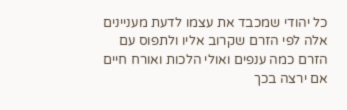כל יהודי שמכבד את עצמו לדעת מעניינים אלה לפי הזרם שקרוב אליו ולתפוס עם הזרם כמה ענפים ואולי הלכות ואורח חיים אם ירצה בכך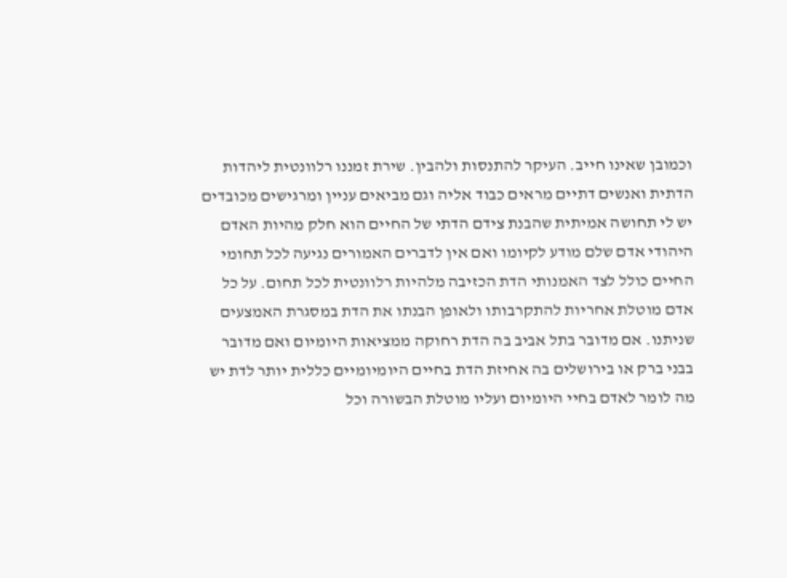וכמובן שאינו חייב. העיקר להתנסות ולהבין. שירת זמננו רלוונטית ליהדות הדתית ואנשים דתיים מראים כבוד אליה וגם מביאים עניין ומרגישים מכובדים
יש לי תחושה אמיתית שהבנת צידם הדתי של החיים הוא חלק מהיות האדם היהודי אדם שלם מודע לקיומו ואם אין לדברים האמורים נגיעה לכל תחומי החיים כולל לצד האמנותי הדת הכזיבה מלהיות רלוונטית לכל תחום. על כל אדם מוטלת אחריות להתקרבותו ולאופן הבנתו את הדת במסגרת האמצעים שניתנו. אם מדובר בתל אביב בה הדת רחוקה ממציאות היומיום ואם מדובר בבני ברק או בירושלים בה אחיזת הדת בחיים היומיומיים כללית יותר לדת יש מה לומר לאדם בחיי היומיום ועליו מוטלת הבשורה וכל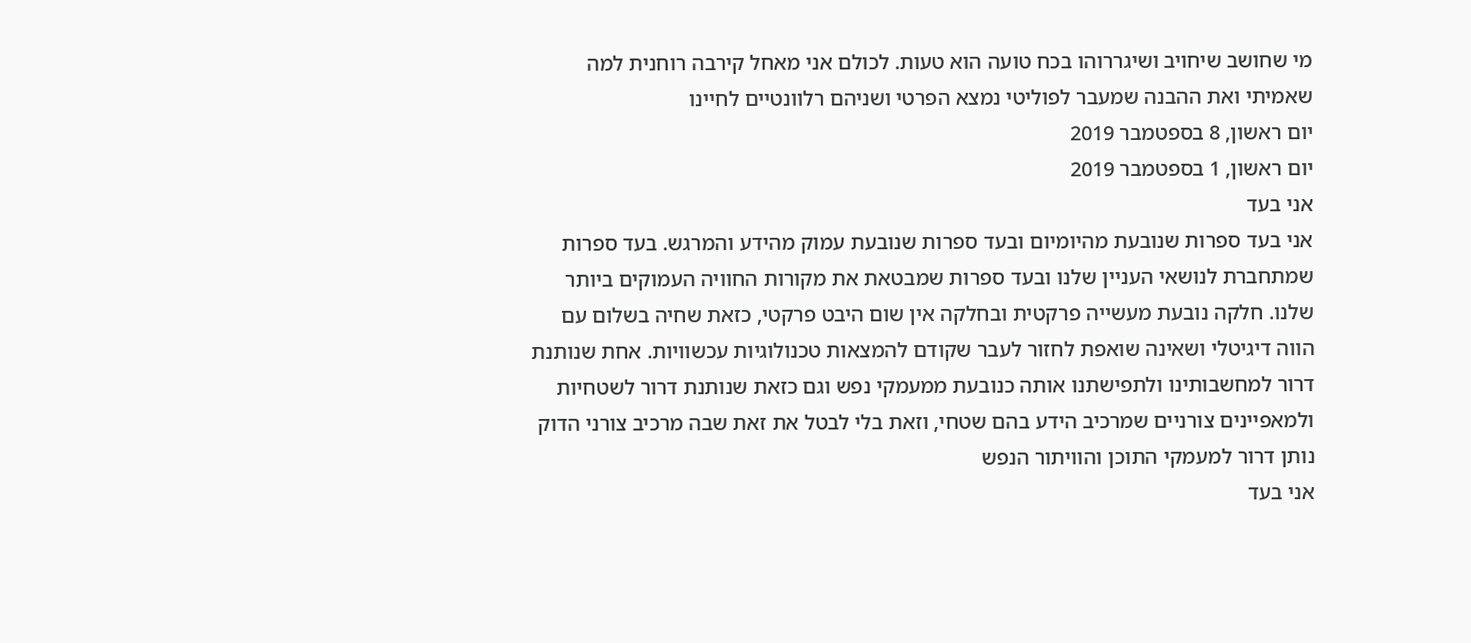מי שחושב שיחויב ושיגררוהו בכח טועה הוא טעות. לכולם אני מאחל קירבה רוחנית למה שאמיתי ואת ההבנה שמעבר לפוליטי נמצא הפרטי ושניהם רלוונטיים לחיינו
יום ראשון, 8 בספטמבר 2019
יום ראשון, 1 בספטמבר 2019
אני בעד
אני בעד ספרות שנובעת מהיומיום ובעד ספרות שנובעת עמוק מהידע והמרגש. בעד ספרות שמתחברת לנושאי העניין שלנו ובעד ספרות שמבטאת את מקורות החוויה העמוקים ביותר שלנו. חלקה נובעת מעשייה פרקטית ובחלקה אין שום היבט פרקטי, כזאת שחיה בשלום עם הווה דיגיטלי ושאינה שואפת לחזור לעבר שקודם להמצאות טכנולוגיות עכשוויות. אחת שנותנת דרור למחשבותינו ולתפישתנו אותה כנובעת ממעמקי נפש וגם כזאת שנותנת דרור לשטחיות ולמאפיינים צורניים שמרכיב הידע בהם שטחי, וזאת בלי לבטל את זאת שבה מרכיב צורני הדוק נותן דרור למעמקי התוכן והוויתור הנפש
אני בעד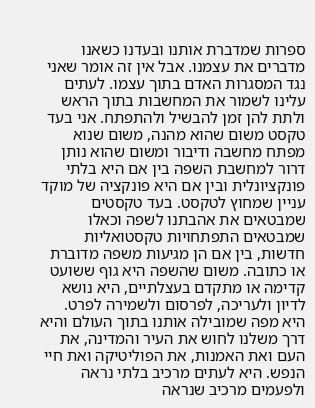ספרות שמדברת אותנו ובעדנו כשאנו מדברים את עצמנו. אבל אין זה אומר שאני נגד המסגרות האדם בתוך עצמו. לעתים עלינו לשמור את המחשבות בתוך הראש ולתת להן זמן להבשיל ולהתפתח. אני בעד טקסט משום שהוא מהנה, משום שנוא מפתח מחשבה ודיבור ומשום שהוא נותן דרור למחשבת השפה בין אם היא בלתי פונקציונלית ובין אם היא פונקציה של מוקד עניין שמחוץ לטקסט. בעד טקסטים שמבטאים את אהבתנו לשפה וכאלו שמבטאים התפתחויות טקסטואליות חדשות, בין אם הן מגיעות משפה מדוברת או כתובה. משום שהשפה היא גוף ששועט קדימה או מתקדם בעצלתיים, היא נושא לדיון ולעריכה, לפרסום ולשמירה לפרט. היא מפה שמובילה אותנו בתוך העולם והיא דרך משלנו לחוש את העיר והמדינה, את העם ואת האמנות, את הפוליטיקה ואת חיי הנפש. היא לעתים מרכיב בלתי נראה ולפעמים מרכיב שנראה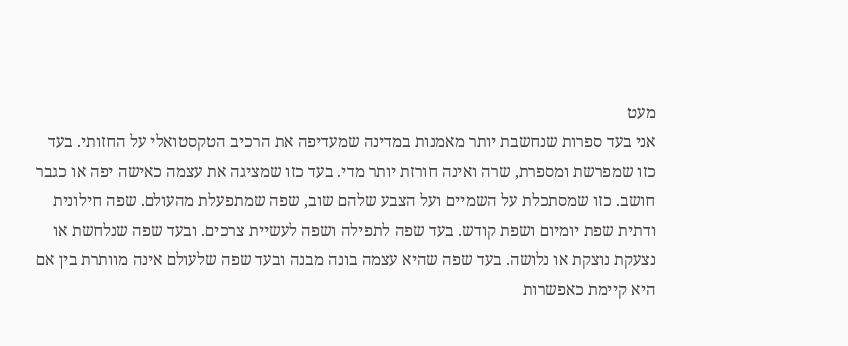מעט
אני בעד ספרות שנחשבת יותר מאמנות במדינה שמעדיפה את הרכיב הטקסטואלי על החזותי. בעד כזו שמפרשת ומספרת, שרה ואינה חורזת יותר מדי. בעד כזו שמציגה את עצמה כאישה יפה או כגבר חושב. כזו שמסתכלת על השמיים ועל הצבע שלהם שוב, שפה שמתפעלת מהעולם. שפה חילונית ודתית שפת יומיום ושפת קודש. בעד שפה לתפילה ושפה לעשיית צרכים. ובעד שפה שנלחשת או נצעקת נוצקת או נלושה. בעד שפה שהיא עצמה בונה מבנה ובעד שפה שלעולם אינה מוותרת בין אם היא קיימת כאפשרות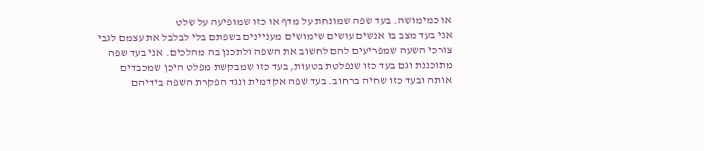או כמימושה. בעד שפה שמונחת על מדף או כזו שמופיעה על שלט
אני בעד מצב בו אנשים עושים שימושים מעניינים בשפתם בלי לבלבל את עצמם לגבי צורכי השעה שמפריעים להם לחשוב את השפה ולתכנן בה מהלכים. אני בעד שפה מתוכננת וגם בעד כזו שנפלטת בטעות, בעד כזו שמבקשת מפלט היכן שמכבדים אותה ובעד כזו שחיה ברחוב. בעד שפה אקדמית ונגד הפקרת השפה בידיהם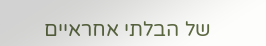של הבלתי אחראיים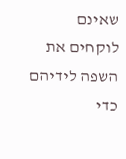שאינם לוקחים את השפה לידיהם כדי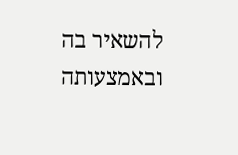להשאיר בה ובאמצעותה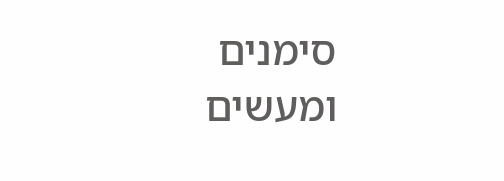סימנים ומעשים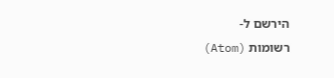הירשם ל-
רשומות (Atom)